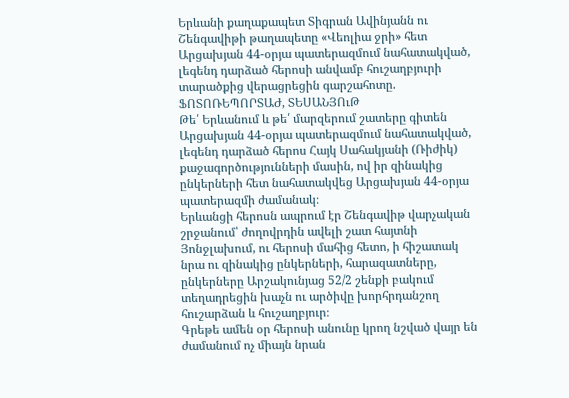Երևանի քաղաքապետ Տիգրան Ավինյանն ու Շենգավիթի թաղապետը «Վեոլիա ջրի» հետ Արցախյան 44-օրյա պատերազմում նահատակված, լեգենդ դարձած հերոսի անվամբ հուշաղբյուրի տարածքից վերացրեցին գարշահոտը. ՖՈՏՈՌԵՊՈՐՏԱԺ, ՏԵՍԱՆՅՈւԹ
Թե՛ Երևանում և թե՛ մարզերում շատերը գիտեն Արցախյան 44-օրյա պատերազմում նահատակված, լեգենդ դարձած հերոս Հայկ Սահակյանի (Ռիժիկ) քաջագործությունների մասին, ով իր զինակից ընկերների հետ նահատակվեց Արցախյան 44-օրյա պատերազմի ժամանակ։
Երևանցի հերոսն ապրում էր Շենգավիթ վարչական շրջանում՝ ժողովրդին ավելի շատ հայտնի Յոնջլախում, ու հերոսի մահից հետո, ի հիշատակ նրա ու զինակից ընկերների, հարազատները, ընկերները Արշակունյաց 52/2 շենքի բակում տեղադրեցին խաչն ու արծիվը խորհրդանշող հուշարձան և հուշաղբյուր։
Գրեթե ամեն օր հերոսի անունը կրող նշված վայր են ժամանում ոչ միայն նրան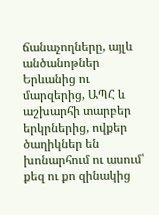ճանաչողները, այլև անծանոթներ Երևանից ու մարզերից, ԱՊՀ և աշխարհի տարբեր երկրներից, ովքեր ծաղիկներ են խոնարհում ու ասում՝ քեզ ու քո զինակից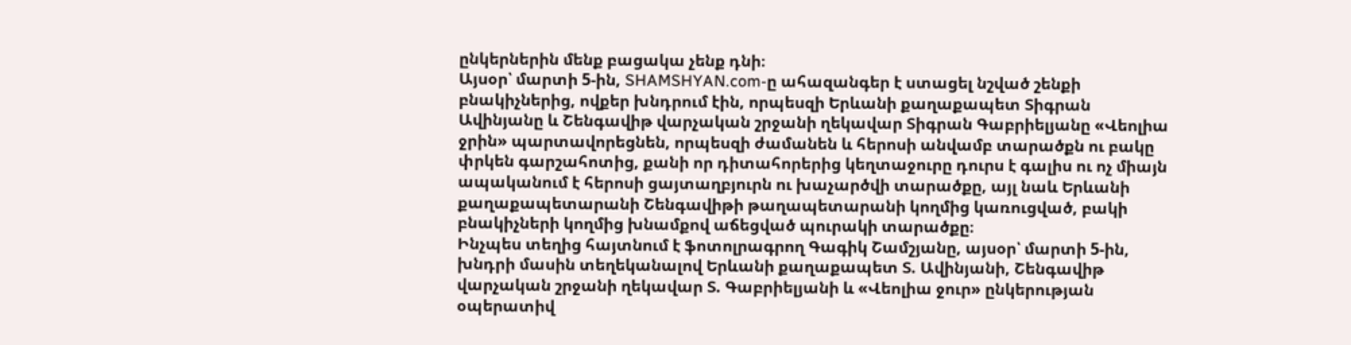ընկերներին մենք բացակա չենք դնի։
Այսօր՝ մարտի 5-ին, SHAMSHYAN.com-ը ահազանգեր է ստացել նշված շենքի բնակիչներից, ովքեր խնդրում էին, որպեսզի Երևանի քաղաքապետ Տիգրան Ավինյանը և Շենգավիթ վարչական շրջանի ղեկավար Տիգրան Գաբրիելյանը «Վեոլիա ջրին» պարտավորեցնեն, որպեսզի ժամանեն և հերոսի անվամբ տարածքն ու բակը փրկեն գարշահոտից, քանի որ դիտահորերից կեղտաջուրը դուրս է գալիս ու ոչ միայն ապականում է հերոսի ցայտաղբյուրն ու խաչարծվի տարածքը, այլ նաև Երևանի քաղաքապետարանի Շենգավիթի թաղապետարանի կողմից կառուցված, բակի բնակիչների կողմից խնամքով աճեցված պուրակի տարածքը։
Ինչպես տեղից հայտնում է ֆոտոլրագրող Գագիկ Շամշյանը, այսօր՝ մարտի 5-ին, խնդրի մասին տեղեկանալով Երևանի քաղաքապետ Տ. Ավինյանի, Շենգավիթ վարչական շրջանի ղեկավար Տ. Գաբրիելյանի և «Վեոլիա ջուր» ընկերության օպերատիվ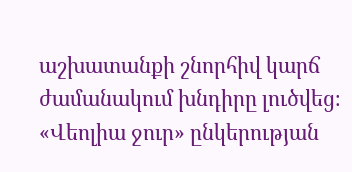աշխատանքի շնորհիվ կարճ ժամանակում խնդիրը լուծվեց։
«Վեոլիա ջուր» ընկերության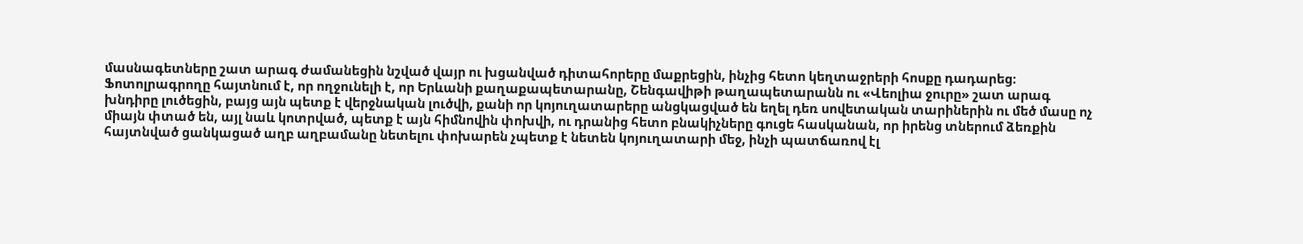մասնագետները շատ արագ ժամանեցին նշված վայր ու խցանված դիտահորերը մաքրեցին, ինչից հետո կեղտաջրերի հոսքը դադարեց։
Ֆոտոլրագրողը հայտնում է, որ ողջունելի է, որ Երևանի քաղաքապետարանը, Շենգավիթի թաղապետարանն ու «Վեոլիա ջուրը» շատ արագ խնդիրը լուծեցին, բայց այն պետք է վերջնական լուծվի, քանի որ կոյուղատարերը անցկացված են եղել դեռ սովետական տարիներին ու մեծ մասը ոչ միայն փտած են, այլ նաև կոտրված, պետք է այն հիմնովին փոխվի, ու դրանից հետո բնակիչները գուցե հասկանան, որ իրենց տներում ձեռքին հայտնված ցանկացած աղբ աղբամանը նետելու փոխարեն չպետք է նետեն կոյուղատարի մեջ, ինչի պատճառով էլ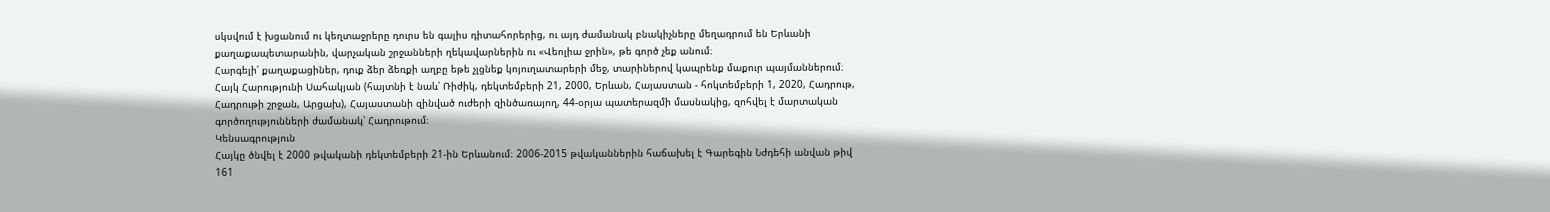սկսվում է խցանում ու կեղտաջրերը դուրս են գալիս դիտահորերից, ու այդ ժամանակ բնակիչները մեղադրում են Երևանի քաղաքապետարանին, վարչական շրջանների ղեկավարներին ու «Վեոլիա ջրին», թե գործ չեք անում։
Հարգելի՛ քաղաքացիներ, դուք ձեր ձեռքի աղբը եթե չլցնեք կոյուղատարերի մեջ, տարիներով կապրենք մաքուր պայմաններում։
Հայկ Հարությունի Սահակյան (հայտնի է նաև՝ Ռիժիկ, դեկտեմբերի 21, 2000, Երևան, Հայաստան - հոկտեմբերի 1, 2020, Հադրութ, Հադրութի շրջան, Արցախ), Հայաստանի զինված ուժերի զինծառայող, 44-օրյա պատերազմի մասնակից, զոհվել է մարտական գործողությունների ժամանակ՝ Հադրութում։
Կենսագրություն
Հայկը ծնվել է 2000 թվականի դեկտեմբերի 21-ին Երևանում։ 2006-2015 թվականներին հաճախել է Գարեգին Նժդեհի անվան թիվ 161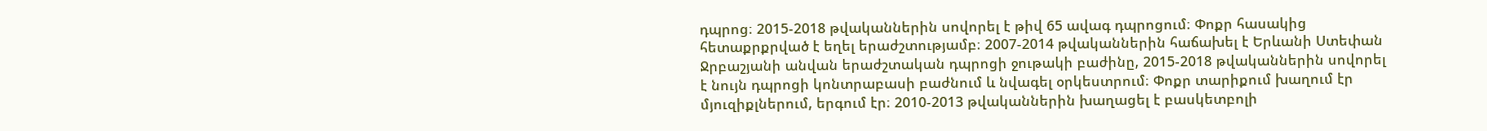դպրոց։ 2015-2018 թվականներին սովորել է թիվ 65 ավագ դպրոցում։ Փոքր հասակից հետաքրքրված է եղել երաժշտությամբ։ 2007-2014 թվականներին հաճախել է Երևանի Ստեփան Ջրբաշյանի անվան երաժշտական դպրոցի ջութակի բաժինը, 2015-2018 թվականներին սովորել է նույն դպրոցի կոնտրաբասի բաժնում և նվագել օրկեստրում։ Փոքր տարիքում խաղում էր մյուզիքլներում, երգում էր։ 2010-2013 թվականներին խաղացել է բասկետբոլի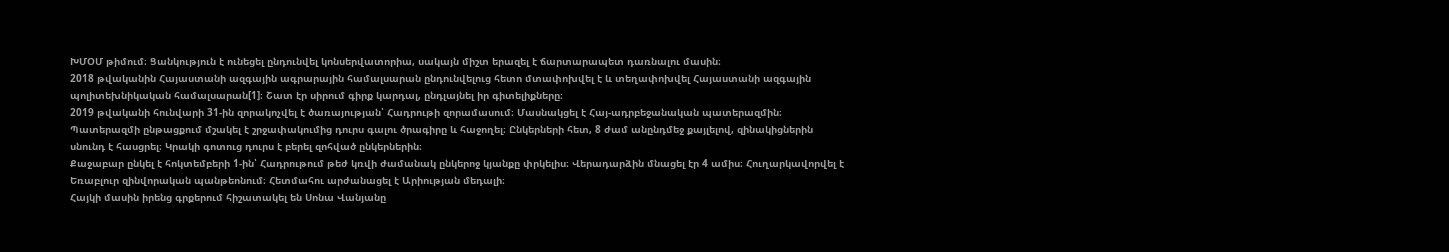ԽՄՕՄ թիմում։ Ցանկություն է ունեցել ընդունվել կոնսերվատորիա, սակայն միշտ երազել է ճարտարապետ դառնալու մասին։
2018 թվականին Հայաստանի ազգային ագրարային համալսարան ընդունվելուց հետո մտափոխվել է և տեղափոխվել Հայաստանի ազգային պոլիտեխնիկական համալսարան[1]։ Շատ էր սիրում գիրք կարդալ, ընդլայնել իր գիտելիքները։
2019 թվականի հունվարի 31-ին զորակոչվել է ծառայության՝ Հադրութի զորամասում։ Մասնակցել է Հայ-ադրբեջանական պատերազմին։ Պատերազմի ընթացքում մշակել է շրջափակումից դուրս գալու ծրագիրը և հաջողել։ Ընկերների հետ, 8 ժամ անընդմեջ քայլելով, զինակիցներին սնունդ է հասցրել։ Կրակի գոտուց դուրս է բերել զոհված ընկերներին։
Քաջաբար ընկել է հոկտեմբերի 1-ին՝ Հադրութում թեժ կռվի ժամանակ ընկերոջ կյանքը փրկելիս։ Վերադարձին մնացել էր 4 ամիս։ Հուղարկավորվել է Եռաբլուր զինվորական պանթեոնում։ Հետմահու արժանացել է Արիության մեդալի։
Հայկի մասին իրենց գրքերում հիշատակել են Սոնա Վանյանը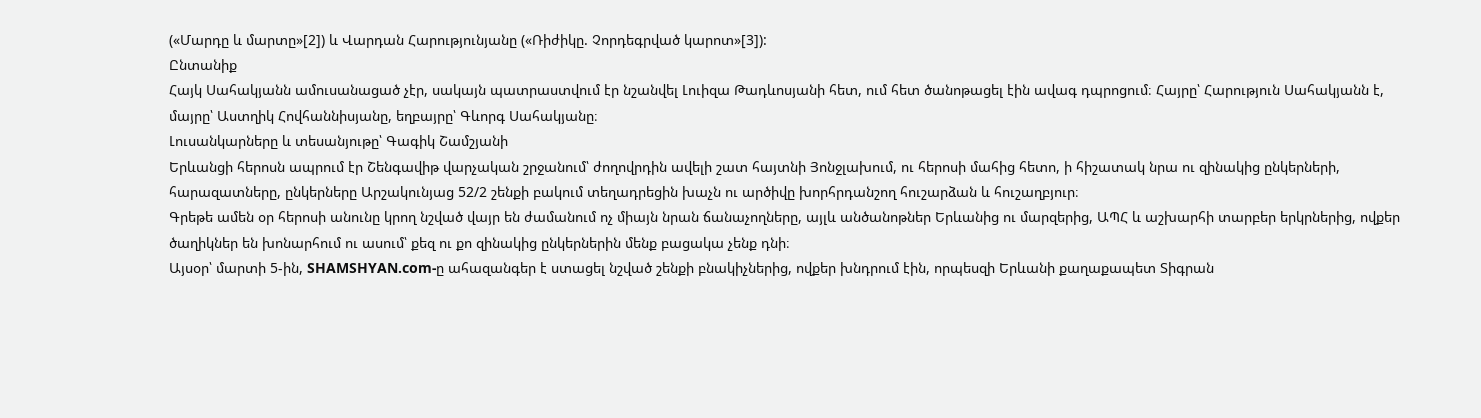(«Մարդը և մարտը»[2]) և Վարդան Հարությունյանը («Ռիժիկը. Չորդեգրված կարոտ»[3]):
Ընտանիք
Հայկ Սահակյանն ամուսանացած չէր, սակայն պատրաստվում էր նշանվել Լուիզա Թադևոսյանի հետ, ում հետ ծանոթացել էին ավագ դպրոցում։ Հայրը՝ Հարություն Սահակյանն է, մայրը՝ Աստղիկ Հովհաննիսյանը, եղբայրը՝ Գևորգ Սահակյանը։
Լուսանկարները և տեսանյութը՝ Գագիկ Շամշյանի
Երևանցի հերոսն ապրում էր Շենգավիթ վարչական շրջանում՝ ժողովրդին ավելի շատ հայտնի Յոնջլախում, ու հերոսի մահից հետո, ի հիշատակ նրա ու զինակից ընկերների, հարազատները, ընկերները Արշակունյաց 52/2 շենքի բակում տեղադրեցին խաչն ու արծիվը խորհրդանշող հուշարձան և հուշաղբյուր։
Գրեթե ամեն օր հերոսի անունը կրող նշված վայր են ժամանում ոչ միայն նրան ճանաչողները, այլև անծանոթներ Երևանից ու մարզերից, ԱՊՀ և աշխարհի տարբեր երկրներից, ովքեր ծաղիկներ են խոնարհում ու ասում՝ քեզ ու քո զինակից ընկերներին մենք բացակա չենք դնի։
Այսօր՝ մարտի 5-ին, SHAMSHYAN.com-ը ահազանգեր է ստացել նշված շենքի բնակիչներից, ովքեր խնդրում էին, որպեսզի Երևանի քաղաքապետ Տիգրան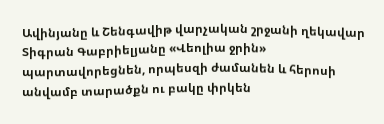Ավինյանը և Շենգավիթ վարչական շրջանի ղեկավար Տիգրան Գաբրիելյանը «Վեոլիա ջրին» պարտավորեցնեն, որպեսզի ժամանեն և հերոսի անվամբ տարածքն ու բակը փրկեն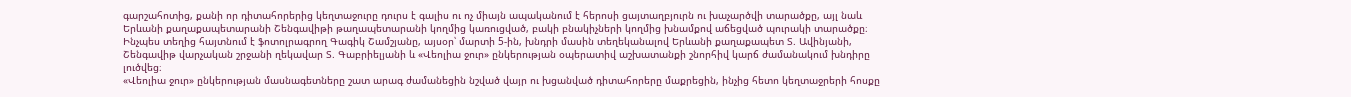գարշահոտից, քանի որ դիտահորերից կեղտաջուրը դուրս է գալիս ու ոչ միայն ապականում է հերոսի ցայտաղբյուրն ու խաչարծվի տարածքը, այլ նաև Երևանի քաղաքապետարանի Շենգավիթի թաղապետարանի կողմից կառուցված, բակի բնակիչների կողմից խնամքով աճեցված պուրակի տարածքը։
Ինչպես տեղից հայտնում է ֆոտոլրագրող Գագիկ Շամշյանը, այսօր՝ մարտի 5-ին, խնդրի մասին տեղեկանալով Երևանի քաղաքապետ Տ. Ավինյանի, Շենգավիթ վարչական շրջանի ղեկավար Տ. Գաբրիելյանի և «Վեոլիա ջուր» ընկերության օպերատիվ աշխատանքի շնորհիվ կարճ ժամանակում խնդիրը լուծվեց։
«Վեոլիա ջուր» ընկերության մասնագետները շատ արագ ժամանեցին նշված վայր ու խցանված դիտահորերը մաքրեցին, ինչից հետո կեղտաջրերի հոսքը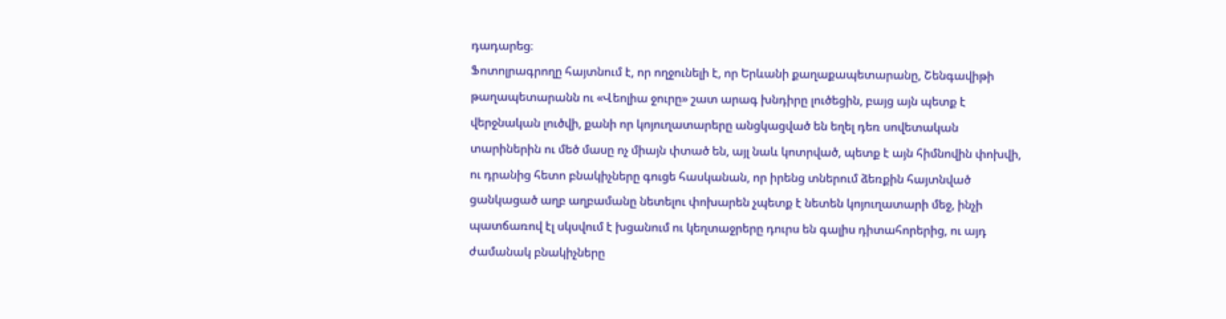դադարեց։
Ֆոտոլրագրողը հայտնում է, որ ողջունելի է, որ Երևանի քաղաքապետարանը, Շենգավիթի թաղապետարանն ու «Վեոլիա ջուրը» շատ արագ խնդիրը լուծեցին, բայց այն պետք է վերջնական լուծվի, քանի որ կոյուղատարերը անցկացված են եղել դեռ սովետական տարիներին ու մեծ մասը ոչ միայն փտած են, այլ նաև կոտրված, պետք է այն հիմնովին փոխվի, ու դրանից հետո բնակիչները գուցե հասկանան, որ իրենց տներում ձեռքին հայտնված ցանկացած աղբ աղբամանը նետելու փոխարեն չպետք է նետեն կոյուղատարի մեջ, ինչի պատճառով էլ սկսվում է խցանում ու կեղտաջրերը դուրս են գալիս դիտահորերից, ու այդ ժամանակ բնակիչները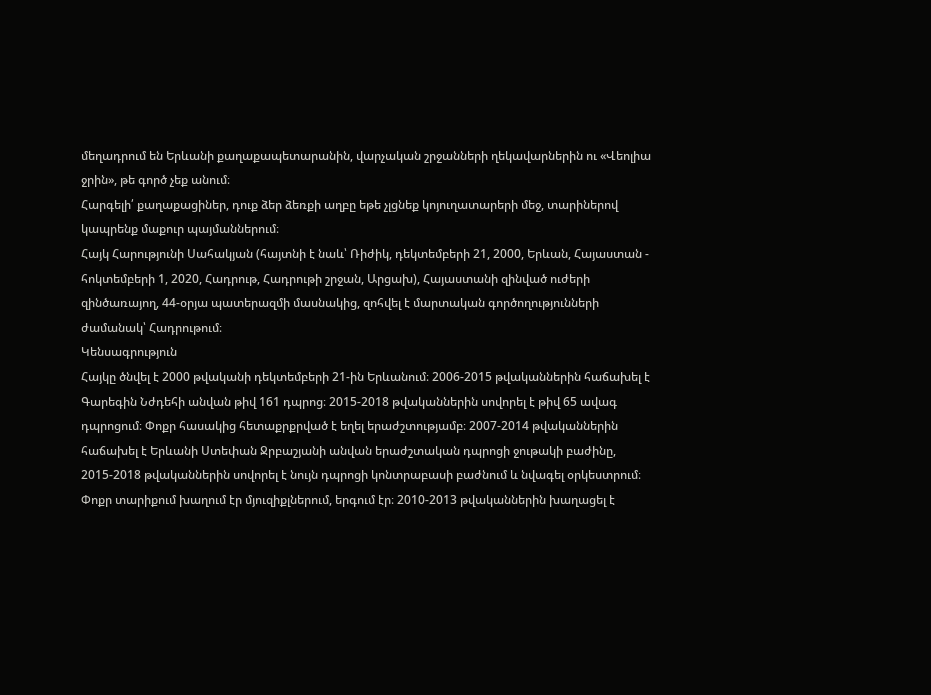մեղադրում են Երևանի քաղաքապետարանին, վարչական շրջանների ղեկավարներին ու «Վեոլիա ջրին», թե գործ չեք անում։
Հարգելի՛ քաղաքացիներ, դուք ձեր ձեռքի աղբը եթե չլցնեք կոյուղատարերի մեջ, տարիներով կապրենք մաքուր պայմաններում։
Հայկ Հարությունի Սահակյան (հայտնի է նաև՝ Ռիժիկ, դեկտեմբերի 21, 2000, Երևան, Հայաստան - հոկտեմբերի 1, 2020, Հադրութ, Հադրութի շրջան, Արցախ), Հայաստանի զինված ուժերի զինծառայող, 44-օրյա պատերազմի մասնակից, զոհվել է մարտական գործողությունների ժամանակ՝ Հադրութում։
Կենսագրություն
Հայկը ծնվել է 2000 թվականի դեկտեմբերի 21-ին Երևանում։ 2006-2015 թվականներին հաճախել է Գարեգին Նժդեհի անվան թիվ 161 դպրոց։ 2015-2018 թվականներին սովորել է թիվ 65 ավագ դպրոցում։ Փոքր հասակից հետաքրքրված է եղել երաժշտությամբ։ 2007-2014 թվականներին հաճախել է Երևանի Ստեփան Ջրբաշյանի անվան երաժշտական դպրոցի ջութակի բաժինը, 2015-2018 թվականներին սովորել է նույն դպրոցի կոնտրաբասի բաժնում և նվագել օրկեստրում։ Փոքր տարիքում խաղում էր մյուզիքլներում, երգում էր։ 2010-2013 թվականներին խաղացել է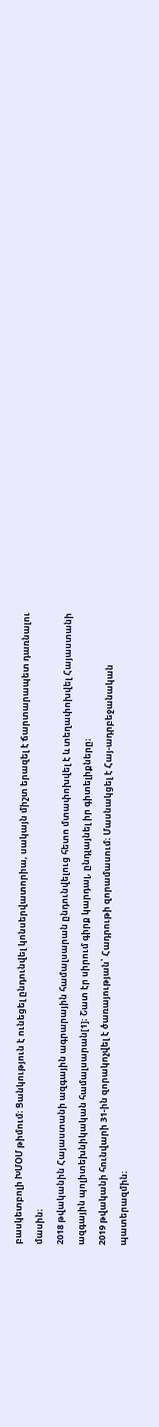բասկետբոլի ԽՄՕՄ թիմում։ Ցանկություն է ունեցել ընդունվել կոնսերվատորիա, սակայն միշտ երազել է ճարտարապետ դառնալու մասին։
2018 թվականին Հայաստանի ազգային ագրարային համալսարան ընդունվելուց հետո մտափոխվել է և տեղափոխվել Հայաստանի ազգային պոլիտեխնիկական համալսարան[1]։ Շատ էր սիրում գիրք կարդալ, ընդլայնել իր գիտելիքները։
2019 թվականի հունվարի 31-ին զորակոչվել է ծառայության՝ Հադրութի զորամասում։ Մասնակցել է Հայ-ադրբեջանական պատերազմին։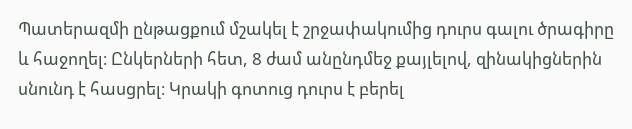Պատերազմի ընթացքում մշակել է շրջափակումից դուրս գալու ծրագիրը և հաջողել։ Ընկերների հետ, 8 ժամ անընդմեջ քայլելով, զինակիցներին սնունդ է հասցրել։ Կրակի գոտուց դուրս է բերել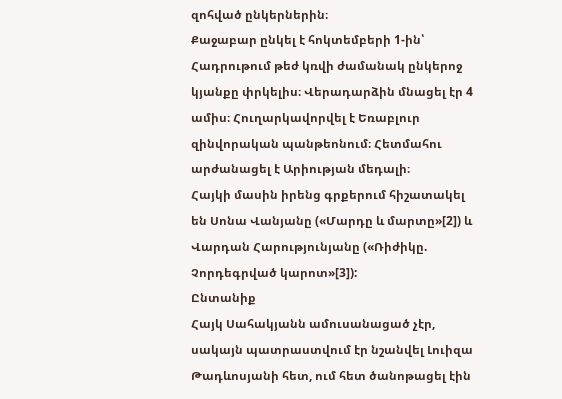զոհված ընկերներին։
Քաջաբար ընկել է հոկտեմբերի 1-ին՝ Հադրութում թեժ կռվի ժամանակ ընկերոջ կյանքը փրկելիս։ Վերադարձին մնացել էր 4 ամիս։ Հուղարկավորվել է Եռաբլուր զինվորական պանթեոնում։ Հետմահու արժանացել է Արիության մեդալի։
Հայկի մասին իրենց գրքերում հիշատակել են Սոնա Վանյանը («Մարդը և մարտը»[2]) և Վարդան Հարությունյանը («Ռիժիկը. Չորդեգրված կարոտ»[3]):
Ընտանիք
Հայկ Սահակյանն ամուսանացած չէր, սակայն պատրաստվում էր նշանվել Լուիզա Թադևոսյանի հետ, ում հետ ծանոթացել էին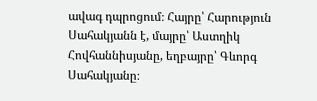ավագ դպրոցում։ Հայրը՝ Հարություն Սահակյանն է, մայրը՝ Աստղիկ Հովհաննիսյանը, եղբայրը՝ Գևորգ Սահակյանը։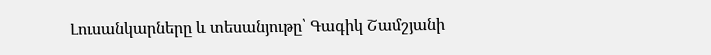Լուսանկարները և տեսանյութը՝ Գագիկ Շամշյանի